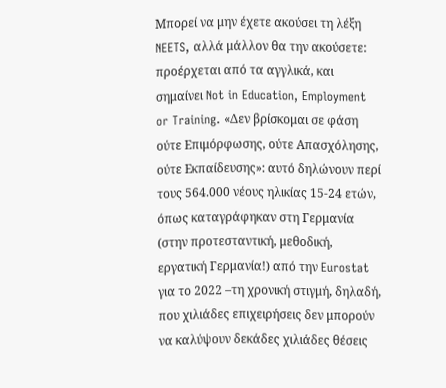Μπορεί να μην έχετε ακούσει τη λέξη NEETS, αλλά μάλλον θα την ακούσετε: προέρχεται από τα αγγλικά, και σημαίνει Not in Education, Employment or Training. «Δεν βρίσκομαι σε φάση ούτε Επιμόρφωσης, ούτε Απασχόλησης, ούτε Εκπαίδευσης»: αυτό δηλώνουν περί τους 564.000 νέους ηλικίας 15-24 ετών, όπως καταγράφηκαν στη Γερμανία (στην προτεσταντική, μεθοδική, εργατική Γερμανία!) από την Eurostat για το 2022 –τη χρονική στιγμή, δηλαδή, που χιλιάδες επιχειρήσεις δεν μπορούν να καλύψουν δεκάδες χιλιάδες θέσεις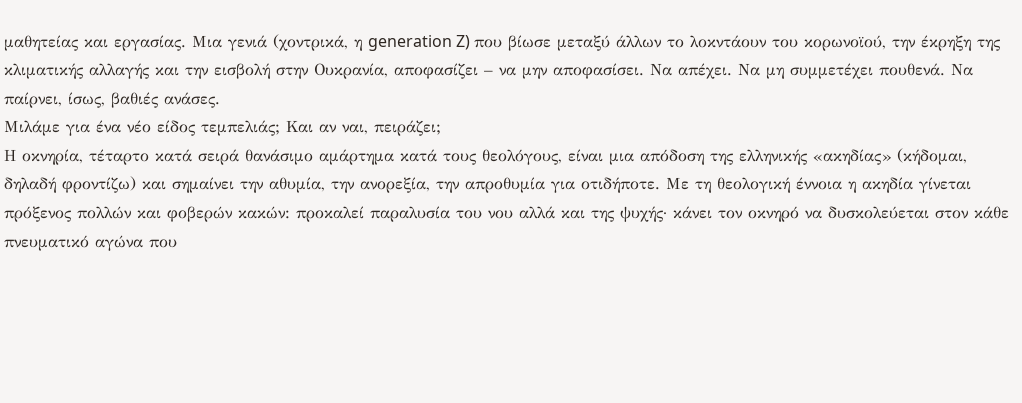μαθητείας και εργασίας. Μια γενιά (χοντρικά, η generation Z) που βίωσε μεταξύ άλλων το λοκντάουν του κορωνοϊού, την έκρηξη της κλιματικής αλλαγής και την εισβολή στην Ουκρανία, αποφασίζει – να μην αποφασίσει. Να απέχει. Να μη συμμετέχει πουθενά. Να παίρνει, ίσως, βαθιές ανάσες.
Μιλάμε για ένα νέο είδος τεμπελιάς; Και αν ναι, πειράζει;
Η οκνηρία, τέταρτο κατά σειρά θανάσιμο αμάρτημα κατά τους θεολόγους, είναι μια απόδοση της ελληνικής «ακηδίας» (κήδομαι, δηλαδή φροντίζω) και σημαίνει την αθυμία, την ανορεξία, την απροθυμία για οτιδήποτε. Με τη θεολογική έννοια η ακηδία γίνεται πρόξενος πολλών και φοβερών κακών: προκαλεί παραλυσία του νου αλλά και της ψυχής· κάνει τον οκνηρό να δυσκολεύεται στον κάθε πνευματικό αγώνα που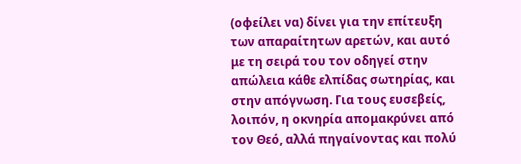(οφείλει να) δίνει για την επίτευξη των απαραίτητων αρετών, και αυτό με τη σειρά του τον οδηγεί στην απώλεια κάθε ελπίδας σωτηρίας, και στην απόγνωση. Για τους ευσεβείς, λοιπόν, η οκνηρία απομακρύνει από τον Θεό, αλλά πηγαίνοντας και πολύ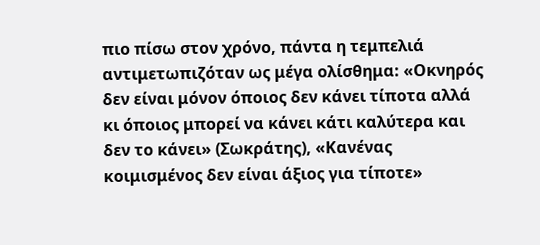πιο πίσω στον χρόνο, πάντα η τεμπελιά αντιμετωπιζόταν ως μέγα ολίσθημα: «Οκνηρός δεν είναι μόνον όποιος δεν κάνει τίποτα αλλά κι όποιος μπορεί να κάνει κάτι καλύτερα και δεν το κάνει» (Σωκράτης), «Κανένας κοιμισμένος δεν είναι άξιος για τίποτε»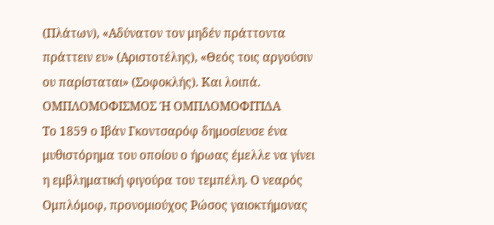(Πλάτων), «Αδύνατον τον μηδέν πράττοντα πράττειν ευ» (Αριστοτέλης), «Θεός τοις αργούσιν ου παρίσταται» (Σοφοκλής). Και λοιπά.
ΟΜΠΛΟΜΟΦΙΣΜΟΣ Ή ΟΜΠΛΟΜΟΦΙΤΙΔΑ
Το 1859 ο Ιβάν Γκοντσαρόφ δημοσίευσε ένα μυθιστόρημα του οποίου ο ήρωας έμελλε να γίνει η εμβληματική φιγούρα του τεμπέλη. Ο νεαρός Ομπλόμοφ, προνομιούχος Ρώσος γαιοκτήμονας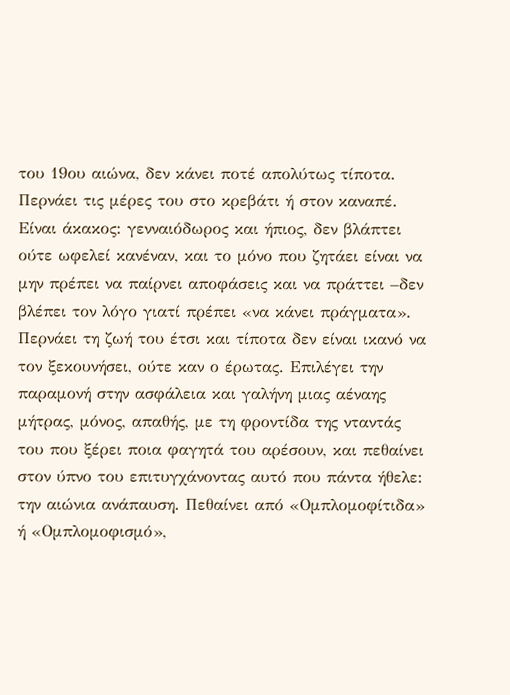του 19ου αιώνα, δεν κάνει ποτέ απολύτως τίποτα. Περνάει τις μέρες του στο κρεβάτι ή στον καναπέ. Είναι άκακος: γενναιόδωρος και ήπιος, δεν βλάπτει ούτε ωφελεί κανέναν, και το μόνο που ζητάει είναι να μην πρέπει να παίρνει αποφάσεις και να πράττει –δεν βλέπει τον λόγο γιατί πρέπει «να κάνει πράγματα». Περνάει τη ζωή του έτσι και τίποτα δεν είναι ικανό να τον ξεκουνήσει, ούτε καν ο έρωτας. Επιλέγει την παραμονή στην ασφάλεια και γαλήνη μιας αέναης μήτρας, μόνος, απαθής, με τη φροντίδα της νταντάς του που ξέρει ποια φαγητά του αρέσουν, και πεθαίνει στον ύπνο του επιτυγχάνοντας αυτό που πάντα ήθελε: την αιώνια ανάπαυση. Πεθαίνει από «Ομπλομοφίτιδα» ή «Ομπλομοφισμό»,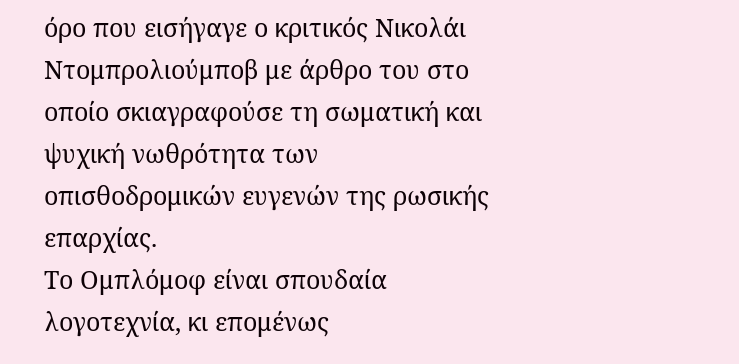όρο που εισήγαγε ο κριτικός Νικολάι Ντομπρολιούμποβ με άρθρο του στο οποίο σκιαγραφούσε τη σωματική και ψυχική νωθρότητα των οπισθοδρομικών ευγενών της ρωσικής επαρχίας.
Το Ομπλόμοφ είναι σπουδαία λογοτεχνία, κι επομένως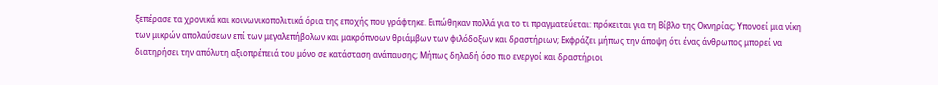ξεπέρασε τα χρονικά και κοινωνικοπολιτικά όρια της εποχής που γράφτηκε. Ειπώθηκαν πολλά για το τι πραγματεύεται: πρόκειται για τη Βίβλο της Οκνηρίας; Υπονοεί μια νίκη των μικρών απολαύσεων επί των μεγαλεπήβολων και μακρόπνοων θριάμβων των φιλόδοξων και δραστήριων; Εκφράζει μήπως την άποψη ότι ένας άνθρωπος μπορεί να διατηρήσει την απόλυτη αξιοπρέπειά του μόνο σε κατάσταση ανάπαυσης; Μήπως δηλαδή όσο πιο ενεργοί και δραστήριοι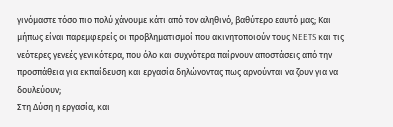γινόμαστε τόσο πιο πολύ χάνουμε κάτι από τον αληθινό, βαθύτερο εαυτό μας; Και μήπως είναι παρεμφερείς οι προβληματισμοί που ακινητοποιούν τους NEETS και τις νεότερες γενεές γενικότερα, που όλο και συχνότερα παίρνουν αποστάσεις από την προσπάθεια για εκπαίδευση και εργασία δηλώνοντας πως αρνούνται να ζουν για να δουλεύουν;
Στη Δύση η εργασία, και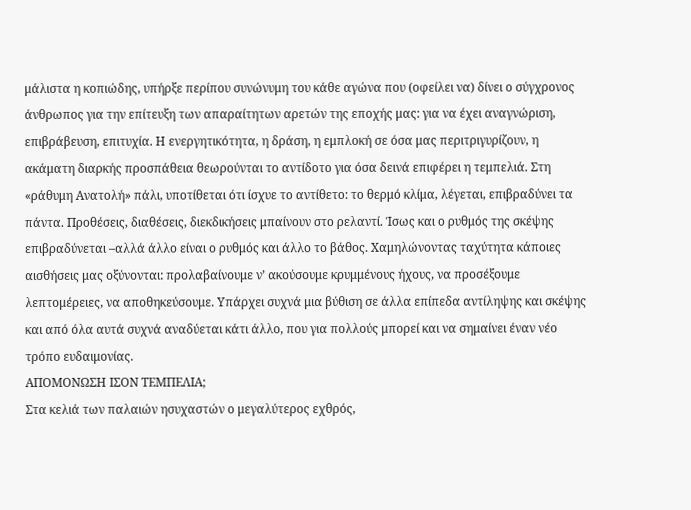μάλιστα η κοπιώδης, υπήρξε περίπου συνώνυμη του κάθε αγώνα που (οφείλει να) δίνει ο σύγχρονος άνθρωπος για την επίτευξη των απαραίτητων αρετών της εποχής μας: για να έχει αναγνώριση, επιβράβευση, επιτυχία. Η ενεργητικότητα, η δράση, η εμπλοκή σε όσα μας περιτριγυρίζουν, η ακάματη διαρκής προσπάθεια θεωρούνται το αντίδοτο για όσα δεινά επιφέρει η τεμπελιά. Στη «ράθυμη Ανατολή» πάλι, υποτίθεται ότι ίσχυε το αντίθετο: το θερμό κλίμα, λέγεται, επιβραδύνει τα πάντα. Προθέσεις, διαθέσεις, διεκδικήσεις μπαίνουν στο ρελαντί. Ίσως και ο ρυθμός της σκέψης επιβραδύνεται –αλλά άλλο είναι ο ρυθμός και άλλο το βάθος. Χαμηλώνοντας ταχύτητα κάποιες αισθήσεις μας οξύνονται: προλαβαίνουμε ν’ ακούσουμε κρυμμένους ήχους, να προσέξουμε λεπτομέρειες, να αποθηκεύσουμε. Υπάρχει συχνά μια βύθιση σε άλλα επίπεδα αντίληψης και σκέψης και από όλα αυτά συχνά αναδύεται κάτι άλλο, που για πολλούς μπορεί και να σημαίνει έναν νέο τρόπο ευδαιμονίας.
ΑΠΟΜΟΝΩΣΗ ΙΣΟΝ ΤΕΜΠΕΛΙΑ;
Στα κελιά των παλαιών ησυχαστών ο μεγαλύτερος εχθρός,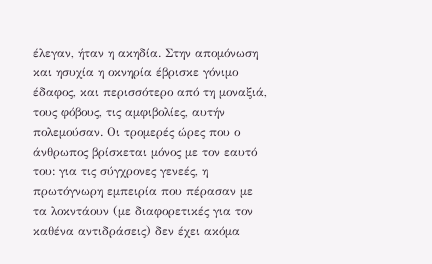έλεγαν, ήταν η ακηδία. Στην απομόνωση και ησυχία η οκνηρία έβρισκε γόνιμο έδαφος, και περισσότερο από τη μοναξιά, τους φόβους, τις αμφιβολίες, αυτήν πολεμούσαν. Οι τρομερές ώρες που ο άνθρωπος βρίσκεται μόνος με τον εαυτό του: για τις σύγχρονες γενεές, η πρωτόγνωρη εμπειρία που πέρασαν με τα λοκντάουν (με διαφορετικές για τον καθένα αντιδράσεις) δεν έχει ακόμα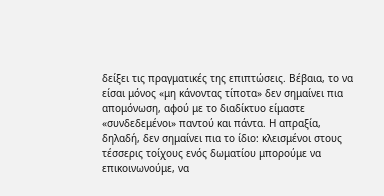δείξει τις πραγματικές της επιπτώσεις. Βέβαια, το να είσαι μόνος «μη κάνοντας τίποτα» δεν σημαίνει πια απομόνωση, αφού με το διαδίκτυο είμαστε «συνδεδεμένοι» παντού και πάντα. Η απραξία, δηλαδή, δεν σημαίνει πια το ίδιο: κλεισμένοι στους τέσσερις τοίχους ενός δωματίου μπορούμε να επικοινωνούμε, να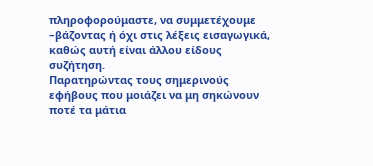πληροφορούμαστε, να συμμετέχουμε –βάζοντας ή όχι στις λέξεις εισαγωγικά, καθώς αυτή είναι άλλου είδους συζήτηση.
Παρατηρώντας τους σημερινούς εφήβους που μοιάζει να μη σηκώνουν ποτέ τα μάτια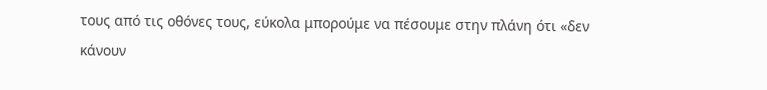τους από τις οθόνες τους, εύκολα μπορούμε να πέσουμε στην πλάνη ότι «δεν κάνουν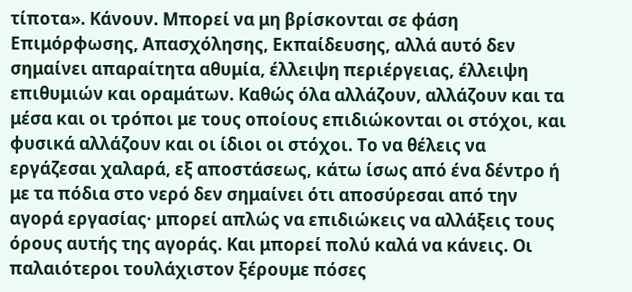τίποτα». Κάνουν. Μπορεί να μη βρίσκονται σε φάση Επιμόρφωσης, Απασχόλησης, Εκπαίδευσης, αλλά αυτό δεν σημαίνει απαραίτητα αθυμία, έλλειψη περιέργειας, έλλειψη επιθυμιών και οραμάτων. Καθώς όλα αλλάζουν, αλλάζουν και τα μέσα και οι τρόποι με τους οποίους επιδιώκονται οι στόχοι, και φυσικά αλλάζουν και οι ίδιοι οι στόχοι. Το να θέλεις να εργάζεσαι χαλαρά, εξ αποστάσεως, κάτω ίσως από ένα δέντρο ή με τα πόδια στο νερό δεν σημαίνει ότι αποσύρεσαι από την αγορά εργασίας· μπορεί απλώς να επιδιώκεις να αλλάξεις τους όρους αυτής της αγοράς. Και μπορεί πολύ καλά να κάνεις. Οι παλαιότεροι τουλάχιστον ξέρουμε πόσες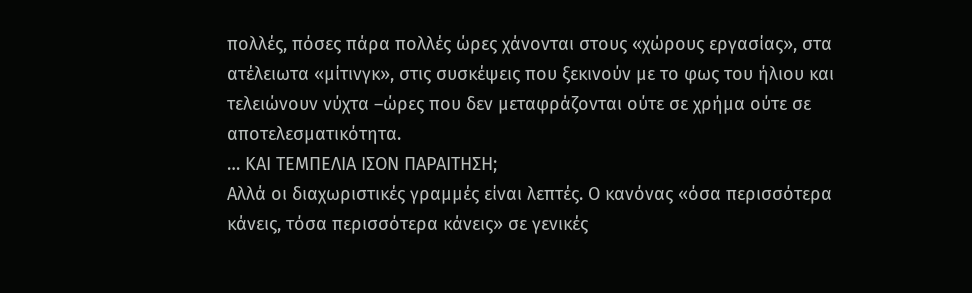πολλές, πόσες πάρα πολλές ώρες χάνονται στους «χώρους εργασίας», στα ατέλειωτα «μίτινγκ», στις συσκέψεις που ξεκινούν με το φως του ήλιου και τελειώνουν νύχτα –ώρες που δεν μεταφράζονται ούτε σε χρήμα ούτε σε αποτελεσματικότητα.
… ΚΑΙ ΤΕΜΠΕΛΙΑ ΙΣΟΝ ΠΑΡΑΙΤΗΣΗ;
Αλλά οι διαχωριστικές γραμμές είναι λεπτές. Ο κανόνας «όσα περισσότερα κάνεις, τόσα περισσότερα κάνεις» σε γενικές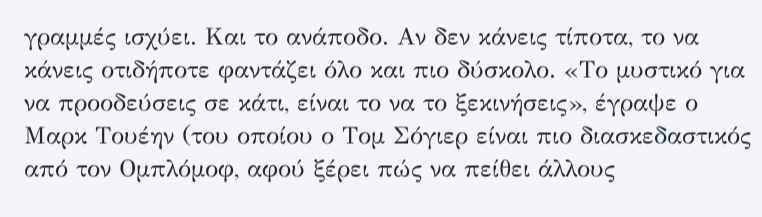γραμμές ισχύει. Και το ανάποδο. Αν δεν κάνεις τίποτα, το να κάνεις οτιδήποτε φαντάζει όλο και πιο δύσκολο. «Το μυστικό για να προοδεύσεις σε κάτι, είναι το να το ξεκινήσεις», έγραψε ο Μαρκ Τουέην (του οποίου ο Τομ Σόγιερ είναι πιο διασκεδαστικός από τον Ομπλόμοφ, αφού ξέρει πώς να πείθει άλλους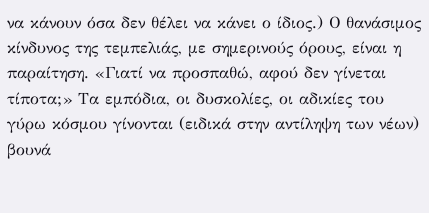να κάνουν όσα δεν θέλει να κάνει ο ίδιος.) Ο θανάσιμος κίνδυνος της τεμπελιάς, με σημερινούς όρους, είναι η παραίτηση. «Γιατί να προσπαθώ, αφού δεν γίνεται τίποτα;» Τα εμπόδια, οι δυσκολίες, οι αδικίες του γύρω κόσμου γίνονται (ειδικά στην αντίληψη των νέων) βουνά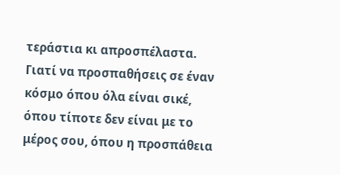τεράστια κι απροσπέλαστα. Γιατί να προσπαθήσεις σε έναν κόσμο όπου όλα είναι σικέ, όπου τίποτε δεν είναι με το μέρος σου, όπου η προσπάθεια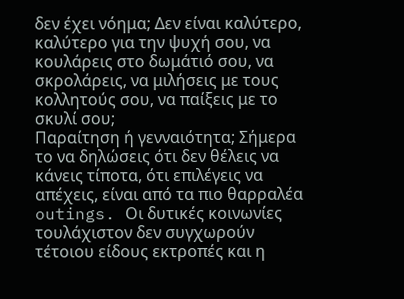δεν έχει νόημα; Δεν είναι καλύτερο, καλύτερο για την ψυχή σου, να κουλάρεις στο δωμάτιό σου, να σκρολάρεις, να μιλήσεις με τους κολλητούς σου, να παίξεις με το σκυλί σου;
Παραίτηση ή γενναιότητα; Σήμερα το να δηλώσεις ότι δεν θέλεις να κάνεις τίποτα, ότι επιλέγεις να απέχεις, είναι από τα πιο θαρραλέα outings. Οι δυτικές κοινωνίες τουλάχιστον δεν συγχωρούν τέτοιου είδους εκτροπές και η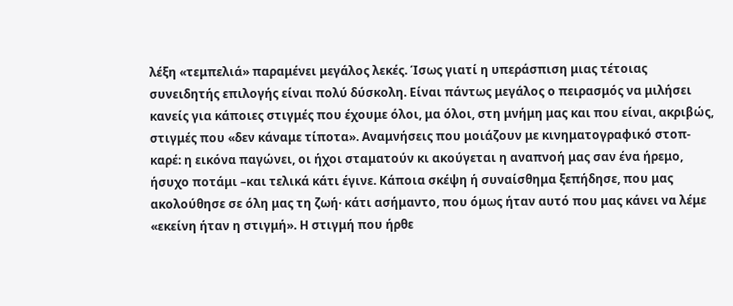λέξη «τεμπελιά» παραμένει μεγάλος λεκές. Ίσως γιατί η υπεράσπιση μιας τέτοιας συνειδητής επιλογής είναι πολύ δύσκολη. Είναι πάντως μεγάλος ο πειρασμός να μιλήσει κανείς για κάποιες στιγμές που έχουμε όλοι, μα όλοι, στη μνήμη μας και που είναι, ακριβώς, στιγμές που «δεν κάναμε τίποτα». Αναμνήσεις που μοιάζουν με κινηματογραφικό στοπ-καρέ: η εικόνα παγώνει, οι ήχοι σταματούν κι ακούγεται η αναπνοή μας σαν ένα ήρεμο, ήσυχο ποτάμι –και τελικά κάτι έγινε. Κάποια σκέψη ή συναίσθημα ξεπήδησε, που μας ακολούθησε σε όλη μας τη ζωή· κάτι ασήμαντο, που όμως ήταν αυτό που μας κάνει να λέμε «εκείνη ήταν η στιγμή». Η στιγμή που ήρθε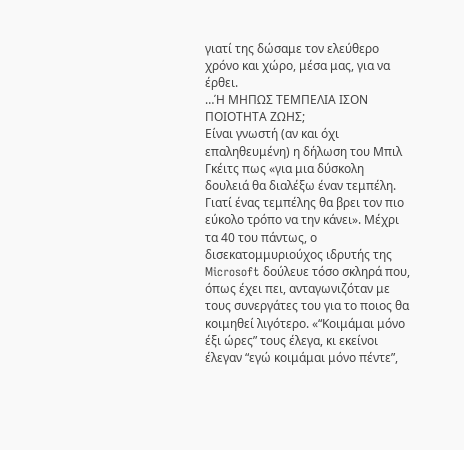γιατί της δώσαμε τον ελεύθερο χρόνο και χώρο, μέσα μας, για να έρθει.
…Ή ΜΗΠΩΣ ΤΕΜΠΕΛΙΑ ΙΣΟΝ ΠΟΙΟΤΗΤΑ ΖΩΗΣ;
Είναι γνωστή (αν και όχι επαληθευμένη) η δήλωση του Μπιλ Γκέιτς πως «για μια δύσκολη δουλειά θα διαλέξω έναν τεμπέλη. Γιατί ένας τεμπέλης θα βρει τον πιο εύκολο τρόπο να την κάνει». Μέχρι τα 40 του πάντως, ο δισεκατομμυριούχος ιδρυτής της Microsoft δούλευε τόσο σκληρά που, όπως έχει πει, ανταγωνιζόταν με τους συνεργάτες του για το ποιος θα κοιμηθεί λιγότερο. «“Κοιμάμαι μόνο έξι ώρες” τους έλεγα, κι εκείνοι έλεγαν “εγώ κοιμάμαι μόνο πέντε”,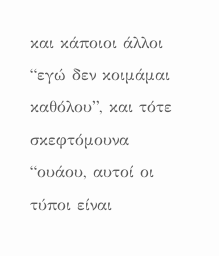και κάποιοι άλλοι “εγώ δεν κοιμάμαι καθόλου”, και τότε σκεφτόμουνα “ουάου, αυτοί οι τύποι είναι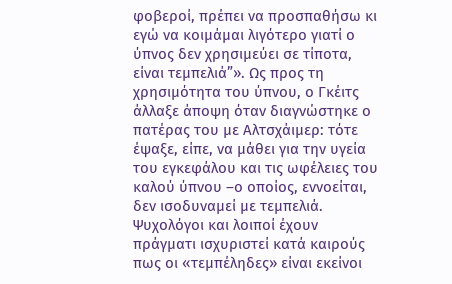φοβεροί, πρέπει να προσπαθήσω κι εγώ να κοιμάμαι λιγότερο γιατί ο ύπνος δεν χρησιμεύει σε τίποτα, είναι τεμπελιά”». Ως προς τη χρησιμότητα του ύπνου, ο Γκέιτς άλλαξε άποψη όταν διαγνώστηκε ο πατέρας του με Αλτσχάιμερ: τότε έψαξε, είπε, να μάθει για την υγεία του εγκεφάλου και τις ωφέλειες του καλού ύπνου –ο οποίος, εννοείται, δεν ισοδυναμεί με τεμπελιά.
Ψυχολόγοι και λοιποί έχουν πράγματι ισχυριστεί κατά καιρούς πως οι «τεμπέληδες» είναι εκείνοι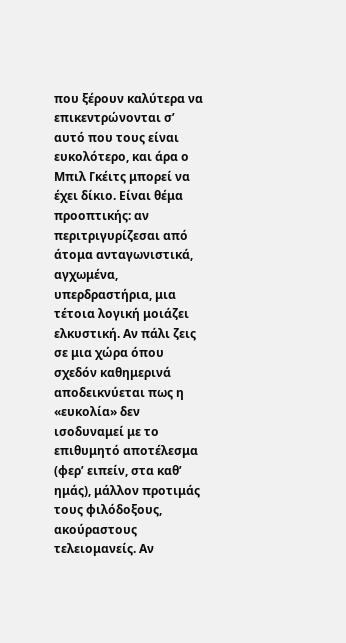που ξέρουν καλύτερα να επικεντρώνονται σ’ αυτό που τους είναι ευκολότερο, και άρα ο Μπιλ Γκέιτς μπορεί να έχει δίκιο. Είναι θέμα προοπτικής: αν περιτριγυρίζεσαι από άτομα ανταγωνιστικά, αγχωμένα, υπερδραστήρια, μια τέτοια λογική μοιάζει ελκυστική. Αν πάλι ζεις σε μια χώρα όπου σχεδόν καθημερινά αποδεικνύεται πως η «ευκολία» δεν ισοδυναμεί με το επιθυμητό αποτέλεσμα (φερ’ ειπείν, στα καθ’ ημάς), μάλλον προτιμάς τους φιλόδοξους, ακούραστους τελειομανείς. Αν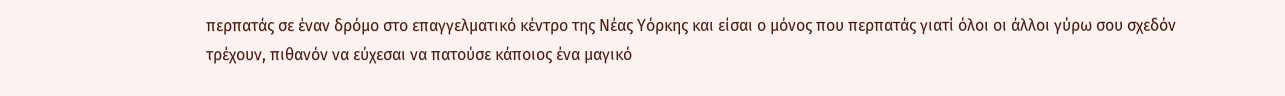περπατάς σε έναν δρόμο στο επαγγελματικό κέντρο της Νέας Υόρκης και είσαι ο μόνος που περπατάς γιατί όλοι οι άλλοι γύρω σου σχεδόν τρέχουν, πιθανόν να εύχεσαι να πατούσε κάποιος ένα μαγικό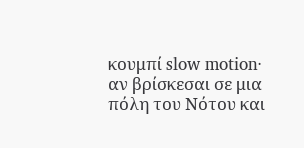κουμπί slow motion· αν βρίσκεσαι σε μια πόλη του Νότου και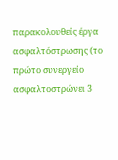παρακολουθείς έργα ασφαλτόστρωσης (το πρώτο συνεργείο ασφαλτοστρώνει 3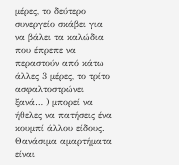μέρες, το δεύτερο συνεργείο σκάβει για να βάλει τα καλώδια που έπρεπε να περαστούν από κάτω άλλες 3 μέρες, το τρίτο ασφαλτοστρώνει ξανά… ) μπορεί να ήθελες να πατήσεις ένα κουμπί άλλου είδους.
Θανάσιμα αμαρτήματα είναι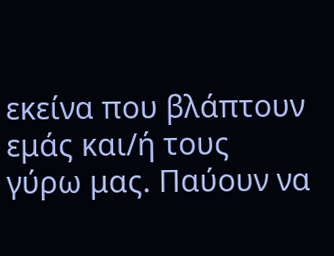εκείνα που βλάπτουν εμάς και/ή τους γύρω μας. Παύουν να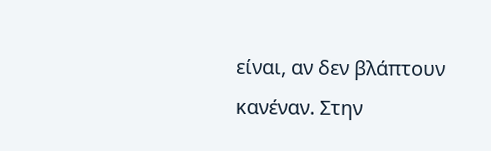είναι, αν δεν βλάπτουν κανέναν. Στην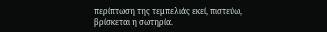περίπτωση της τεμπελιάς εκεί, πιστεύω, βρίσκεται η σωτηρία.